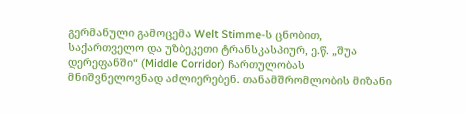გერმანული გამოცემა Welt Stimme-ს ცნობით, საქართველო და უზბეკეთი ტრანსკასპიურ, ე.წ. „შუა დერეფანში“ (Middle Corridor) ჩართულობას მნიშვნელოვნად აძლიერებენ. თანამშრომლობის მიზანი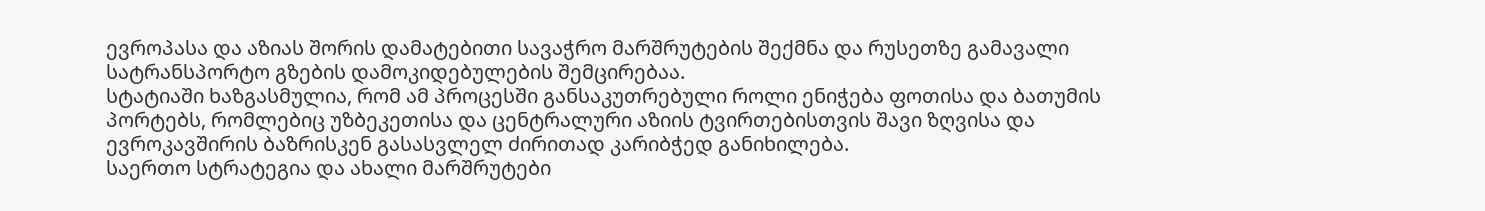ევროპასა და აზიას შორის დამატებითი სავაჭრო მარშრუტების შექმნა და რუსეთზე გამავალი სატრანსპორტო გზების დამოკიდებულების შემცირებაა.
სტატიაში ხაზგასმულია, რომ ამ პროცესში განსაკუთრებული როლი ენიჭება ფოთისა და ბათუმის პორტებს, რომლებიც უზბეკეთისა და ცენტრალური აზიის ტვირთებისთვის შავი ზღვისა და ევროკავშირის ბაზრისკენ გასასვლელ ძირითად კარიბჭედ განიხილება.
საერთო სტრატეგია და ახალი მარშრუტები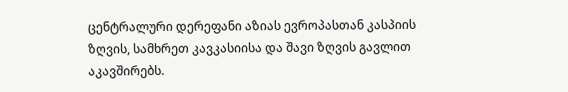ცენტრალური დერეფანი აზიას ევროპასთან კასპიის ზღვის, სამხრეთ კავკასიისა და შავი ზღვის გავლით აკავშირებს.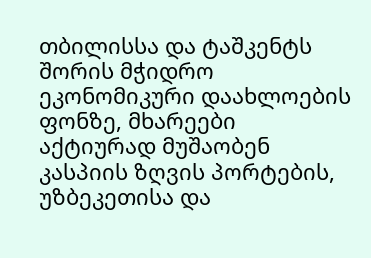თბილისსა და ტაშკენტს შორის მჭიდრო ეკონომიკური დაახლოების ფონზე, მხარეები აქტიურად მუშაობენ კასპიის ზღვის პორტების, უზბეკეთისა და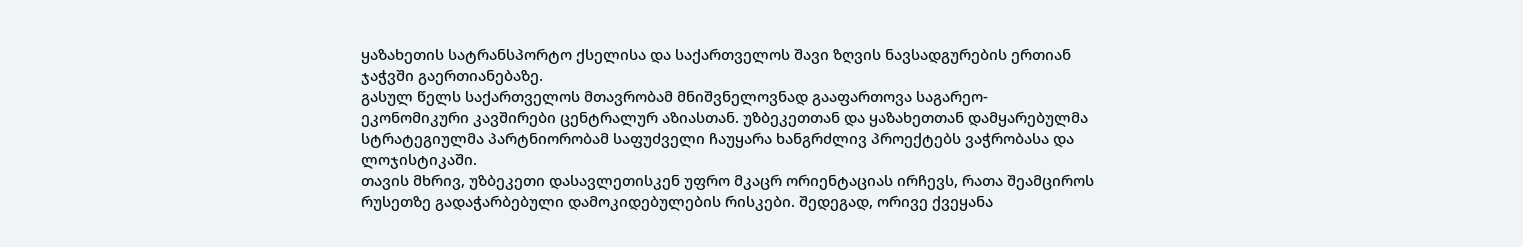ყაზახეთის სატრანსპორტო ქსელისა და საქართველოს შავი ზღვის ნავსადგურების ერთიან ჯაჭვში გაერთიანებაზე.
გასულ წელს საქართველოს მთავრობამ მნიშვნელოვნად გააფართოვა საგარეო-ეკონომიკური კავშირები ცენტრალურ აზიასთან. უზბეკეთთან და ყაზახეთთან დამყარებულმა სტრატეგიულმა პარტნიორობამ საფუძველი ჩაუყარა ხანგრძლივ პროექტებს ვაჭრობასა და ლოჯისტიკაში.
თავის მხრივ, უზბეკეთი დასავლეთისკენ უფრო მკაცრ ორიენტაციას ირჩევს, რათა შეამციროს რუსეთზე გადაჭარბებული დამოკიდებულების რისკები. შედეგად, ორივე ქვეყანა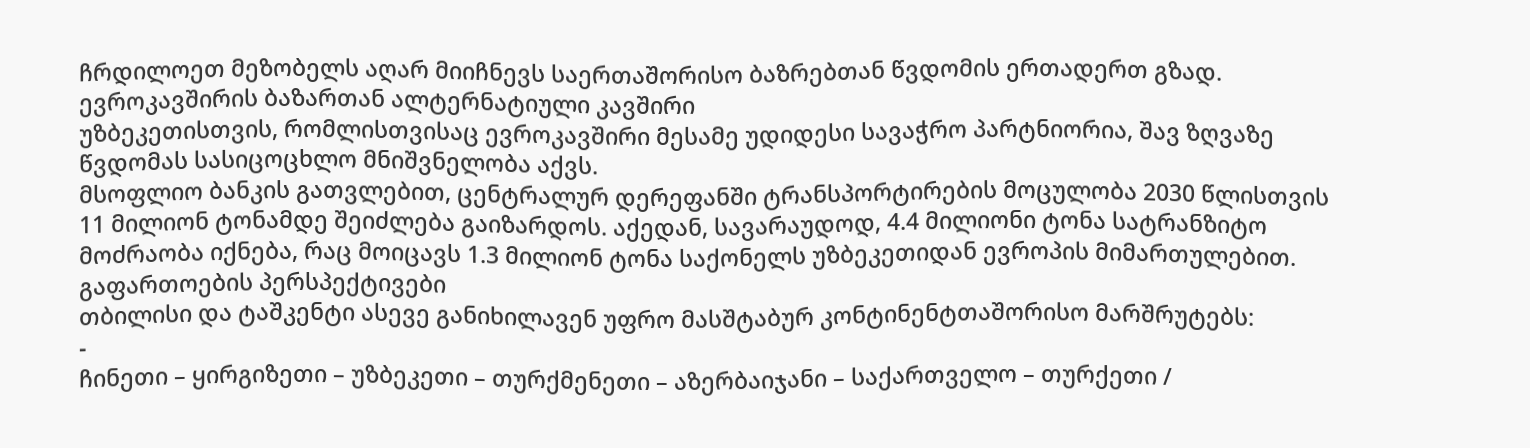ჩრდილოეთ მეზობელს აღარ მიიჩნევს საერთაშორისო ბაზრებთან წვდომის ერთადერთ გზად.
ევროკავშირის ბაზართან ალტერნატიული კავშირი
უზბეკეთისთვის, რომლისთვისაც ევროკავშირი მესამე უდიდესი სავაჭრო პარტნიორია, შავ ზღვაზე წვდომას სასიცოცხლო მნიშვნელობა აქვს.
მსოფლიო ბანკის გათვლებით, ცენტრალურ დერეფანში ტრანსპორტირების მოცულობა 2030 წლისთვის 11 მილიონ ტონამდე შეიძლება გაიზარდოს. აქედან, სავარაუდოდ, 4.4 მილიონი ტონა სატრანზიტო მოძრაობა იქნება, რაც მოიცავს 1.3 მილიონ ტონა საქონელს უზბეკეთიდან ევროპის მიმართულებით.
გაფართოების პერსპექტივები
თბილისი და ტაშკენტი ასევე განიხილავენ უფრო მასშტაბურ კონტინენტთაშორისო მარშრუტებს:
-
ჩინეთი – ყირგიზეთი – უზბეკეთი – თურქმენეთი – აზერბაიჯანი – საქართველო – თურქეთი /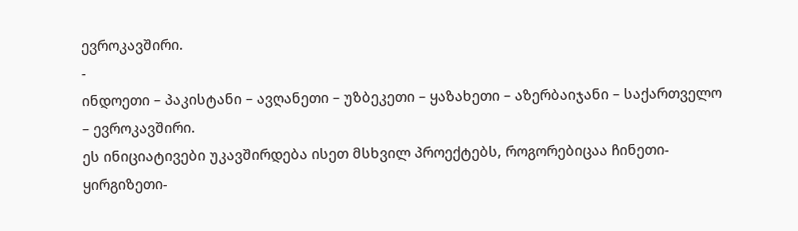ევროკავშირი.
-
ინდოეთი – პაკისტანი – ავღანეთი – უზბეკეთი – ყაზახეთი – აზერბაიჯანი – საქართველო – ევროკავშირი.
ეს ინიციატივები უკავშირდება ისეთ მსხვილ პროექტებს, როგორებიცაა ჩინეთი-ყირგიზეთი-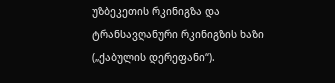უზბეკეთის რკინიგზა და ტრანსავღანური რკინიგზის ხაზი („ქაბულის დერეფანი“).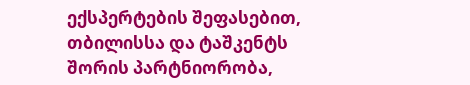ექსპერტების შეფასებით, თბილისსა და ტაშკენტს შორის პარტნიორობა,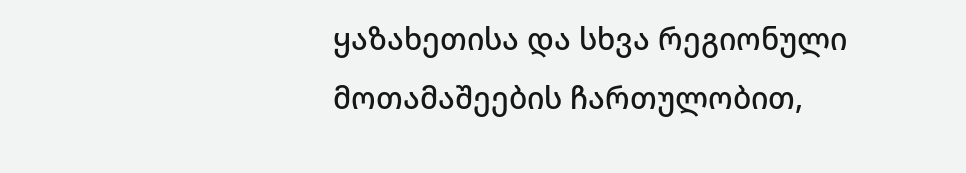ყაზახეთისა და სხვა რეგიონული მოთამაშეების ჩართულობით,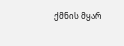ქმნის მყარ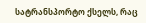სატრანსპორტო ქსელს, რაც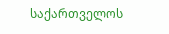საქართველოს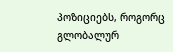პოზიციებს, როგორც გლობალურ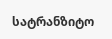სატრანზიტო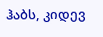ჰაბს, კიდევ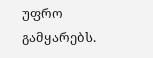უფრო გამყარებს.